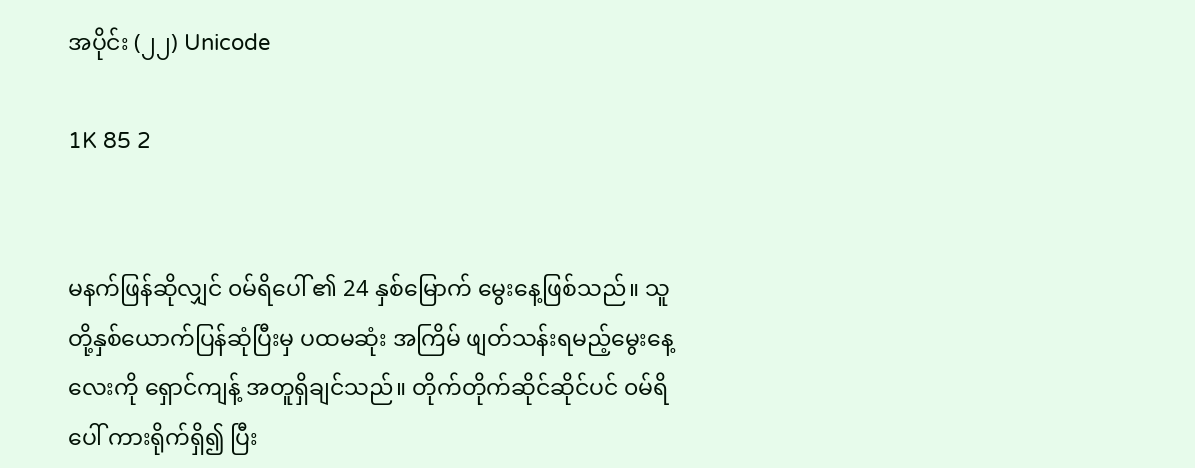အပိုင်း (၂၂) Unicode

1K 85 2


မနက်ဖြန်ဆိုလျှင် ၀မ်ရိပေါ် ၏ 24 နှစ်မြောက် မွေးနေ့ဖြစ်သည်။ သူတို့နှစ်ယောက်ပြန်ဆုံပြီးမှ ပထမဆုံး အကြိမ် ဖျတ်သန်းရမည့်မွေးနေ့လေးကို ရှောင်ကျန့် အတူရှိချင်သည်။ တိုက်တိုက်ဆိုင်ဆိုင်ပင် ၀မ်ရိပေါ် ကားရိုက်ရှိ၍ ပြီး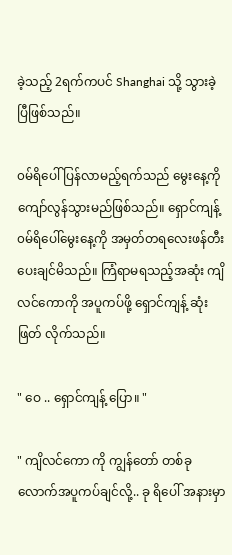ခဲ့သည့် 2ရက်ကပင် Shanghai သို့ သွားခဲ့ပြီဖြစ်သည်။

၀မ်ရိပေါ် ပြန်လာမည့်ရက်သည် မွေးနေ့ကိုကျော်လွန်သွားမည်ဖြစ်သည်။ ရှောင်ကျန့် ၀မ်ရိပေါ်မွေးနေ့ကို အမှတ်တရလေးဖန်တီးပေးချင်မိသည်။ ကြံရာမရသည့်အဆုံး ကျိလင်ကောကို အပူကပ်ဖို့ ရှောင်ကျန့် ဆုံးဖြတ် လိုက်သည်။

" ဝေ .. ရှောင်ကျန့် ပြော။ "

" ကျိလင်ကော ကို ကျွန်တော် တစ်ခုလောက်အပူကပ်ချင်လို့.. ခု ရိပေါ် အနားမှာ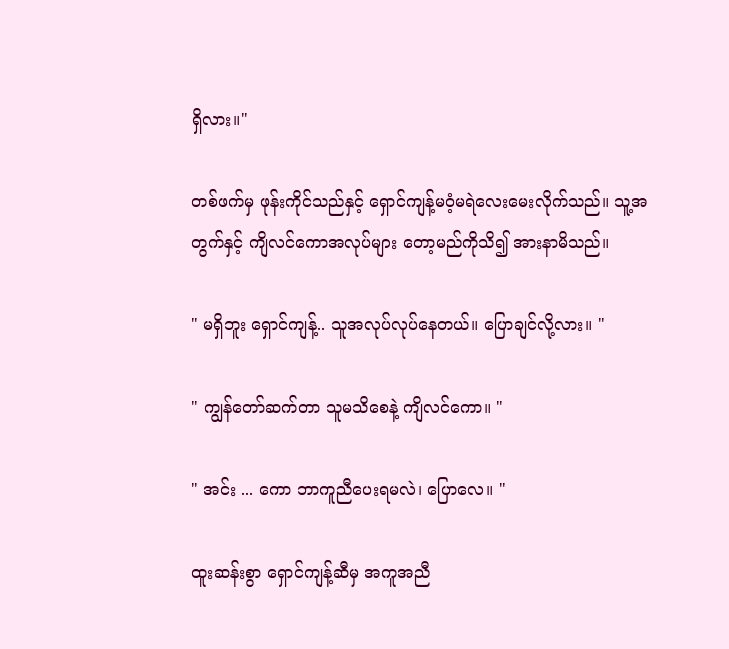ရှိလား။"

တစ်ဖက်မှ ဖုန်းကိုင်သည်နှင့် ရှောင်ကျန့်မ၀ံ့မရဲလေးမေးလိုက်သည်။ သူ့အတွက်နှင့် ကျိလင်ကောအလုပ်များ တော့မည်ကိုသိ၍ အားနာမိသည်။

" မရှိဘူး ရှောင်ကျန့်.. သူအလုပ်လုပ်နေတယ်။ ပြောချင်လို့လား။ "

" ကျွန်တော်ဆက်တာ သူမသိစေနဲ့ ကျိလင်ကော။ "

" အင်း ... ကော ဘာကူညီပေးရမလဲ၊ ပြောလေ။ "

ထူးဆန်းစွာ ရှောင်ကျန့်ဆီမှ အကူအညီ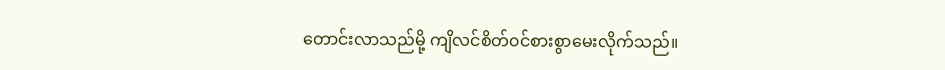တောင်းလာသည်မို့ ကျိလင်စိတ်၀င်စားစွာမေးလိုက်သည်။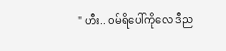" ဟီး.. ၀မ်ရိပေါ်ကိုလေ ဒီည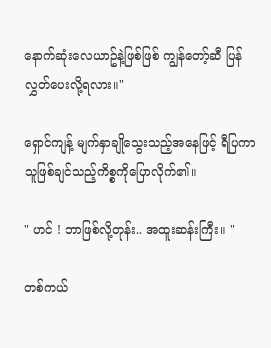နောက်ဆုံးလေယာဥ်နဲ့ဖြစ်ဖြစ် ကျွန်တော့်ဆီ ပြန်လွှတ်ပေးလို့ရလား။"

ရှောင်ကျန့် မျက်နှာချိုသွေးသည့်အနေဖြင့် ရီပြကာ သူဖြစ်ချင်သည့်ကိစ္စကိုပြောလိုက်၏။

" ဟင် ! ဘာဖြစ်လို့တုန်း.. အထူးဆန်းကြီး။ "

တစ်ကယ်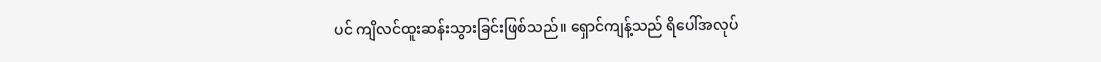ပင် ကျိလင်ထူးဆန်းသွားခြင်းဖြစ်သည်။ ရှောင်ကျန့်သည် ရိပေါ်အလုပ်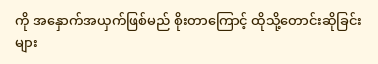ကို အနှောက်အယှက်ဖြစ်မည် စိုးတာကြောင့် ထိုသို့‌တောင်းဆိုခြင်းများ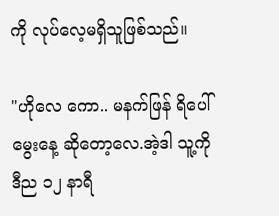ကို လုပ်လေ့မရှိသူဖြစ်သည်။

"ဟိုလေ ကော.. မနက်ဖြန် ရိပေါ် မွေးနေ့ ဆိုတော့လေ.အဲ့ဒါ သူ့ကို ဒီည ၁၂ နာရီ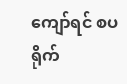ကျော်ရင် စပရိုက်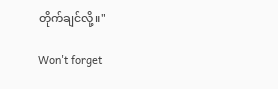တိုက်ချင်လို့။"

Won't forget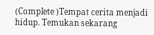(Complete )Tempat cerita menjadi hidup. Temukan sekarang